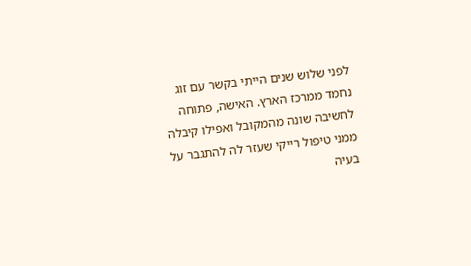לפני שלוש שנים הייתי בקשר עם זוג נחמד ממרכז הארץ. האישה, פתוחה לחשיבה שונה מהמקובל ואפילו קיבלה ממני טיפול רייקי שעזר לה להתגבר על בעיה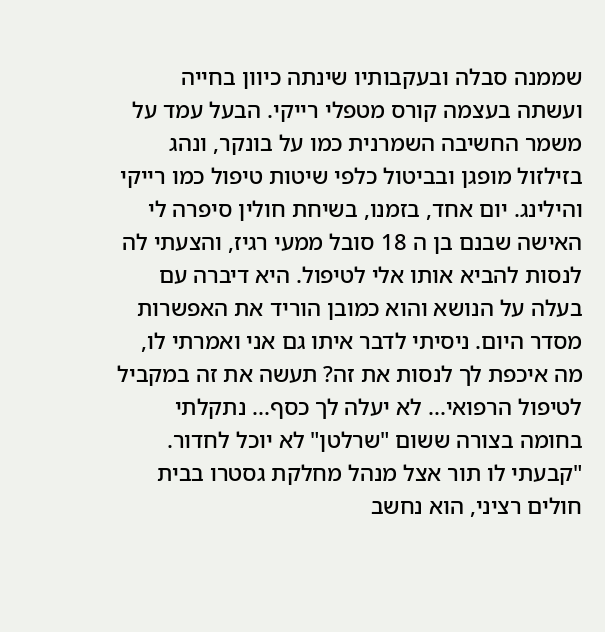שממנה סבלה ובעקבותיו שינתה כיוון בחייה ועשתה בעצמה קורס מטפלי רייקי. הבעל עמד על משמר החשיבה השמרנית כמו על בונקר, ונהג בזילזול מופגן ובביטול כלפי שיטות טיפול כמו רייקי והילינג. יום אחד, בזמנו, בשיחת חולין סיפרה לי האישה שבנם בן ה 18 סובל ממעי רגיז, והצעתי לה לנסות להביא אותו אלי לטיפול. היא דיברה עם בעלה על הנושא והוא כמובן הוריד את האפשרות מסדר היום. ניסיתי לדבר איתו גם אני ואמרתי לו, מה איכפת לך לנסות את זה? תעשה את זה במקביל לטיפול הרפואי... לא יעלה לך כסף... נתקלתי בחומה בצורה ששום "שרלטן" לא יוכל לחדור. "קבעתי לו תור אצל מנהל מחלקת גסטרו בבית חולים רציני, הוא נחשב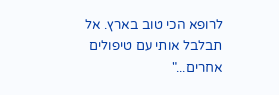לרופא הכי טוב בארץ. אל תבלבל אותי עם טיפולים אחרים..."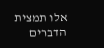אלו תמצית הדברים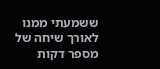ששמעתי ממנו לאורך שיחה של מספר דקות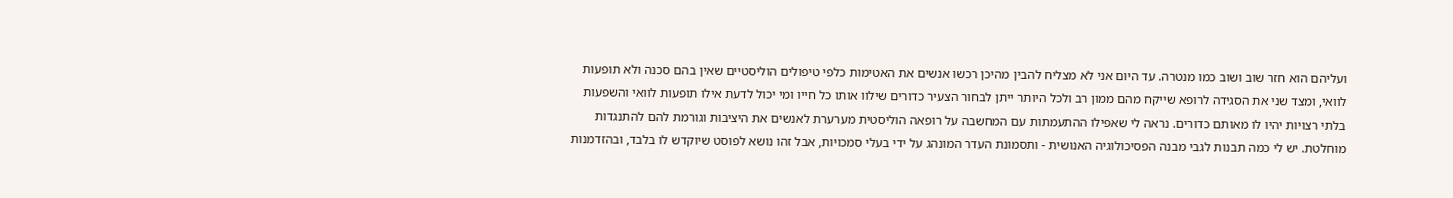ועליהם הוא חזר שוב ושוב כמו מנטרה. עד היום אני לא מצליח להבין מהיכן רכשו אנשים את האטימות כלפי טיפולים הוליסטיים שאין בהם סכנה ולא תופעות לוואי, ומצד שני את הסגידה לרופא שייקח מהם ממון רב ולכל היותר ייתן לבחור הצעיר כדורים שילוו אותו כל חייו ומי יכול לדעת אילו תופעות לוואי והשפעות בלתי רצויות יהיו לו מאותם כדורים. נראה לי שאפילו ההתעמתות עם המחשבה על רופאה הוליסטית מערערת לאנשים את היציבות וגורמת להם להתנגדות מוחלטת. יש לי כמה תבנות לגבי מבנה הפסיכולוגיה האנושית - ותסמונת העדר המונהג על ידי בעלי סמכויות, אבל זהו נושא לפוסט שיוקדש לו בלבד, ובהזדמנות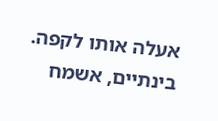אעלה אותו לקפה. בינתיים, אשמח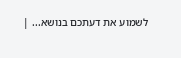לשמוע את דעתכם בנושא... |